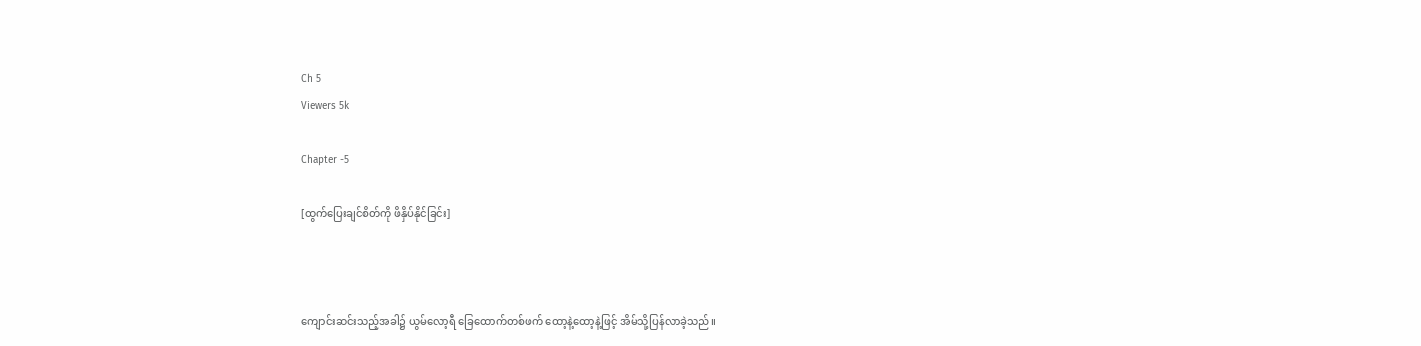Ch 5
Viewers 5k

Chapter -5

[ထွက်ပြေးချင်စိတ်ကို ဖိနှိပ်နိုင်ခြင်း]



ကျောင်းဆင်းသည့်အခါ၌ ယွမ်လော့ရီ ခြေထောက်တစ်ဖက် ထော့နဲ့ထော့နဲ့ဖြင့် အိမ်သို့ပြန်လာခဲ့သည်။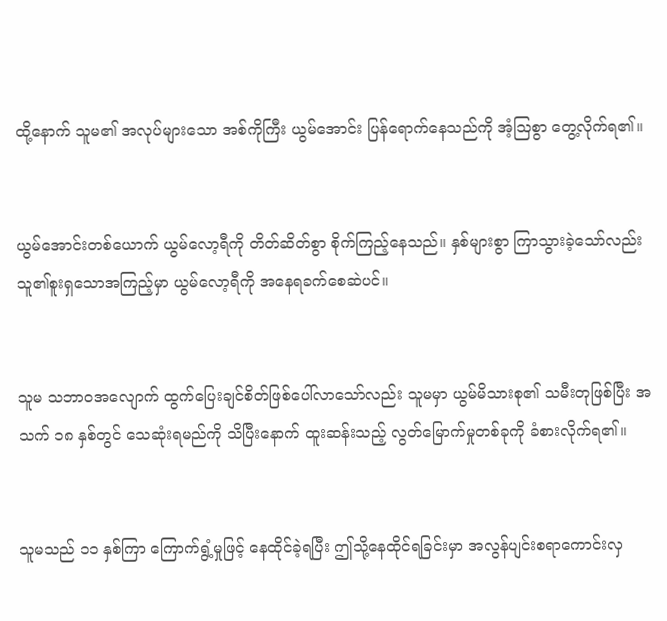ထို့နောက် သူမ၏ အလုပ်များသော အစ်ကိုကြီး ယွမ်အောင်း ပြန်ရောက်နေသည်ကို အံ့ဩစွာ တွေ့လိုက်ရ၏။


ယွမ်အောင်းတစ်ယောက် ယွမ်လော့ရီကို တိတ်ဆိတ်စွာ စိုက်ကြည့်နေသည်။ နှစ်များစွာ ကြာသွားခဲ့သော်လည်း သူ၏စူးရှသောအကြည့်မှာ ယွမ်လော့ရီကို အနေရခက်စေဆဲပင်။


သူမ သဘာဝအလျောက် ထွက်ပြေးချင်စိတ်ဖြစ်ပေါ်လာသော်လည်း သူမမှာ ယွမ်မိသားစု၏ သမီးတုဖြစ်ပြီး အသက် ၁၈ နှစ်တွင် သေဆုံးရမည်ကို သိပြီးနောက် ထူးဆန်းသည့် လွတ်မြောက်မှုတစ်ခုကို ခံစားလိုက်ရ၏။


သူမသည် ၁၁ နှစ်ကြာ ကြောက်ရွံ့မှုဖြင့် နေထိုင်ခဲ့ရပြီး ဤသို့နေထိုင်ရခြင်းမှာ အလွန်ပျင်းစရာကောင်းလှ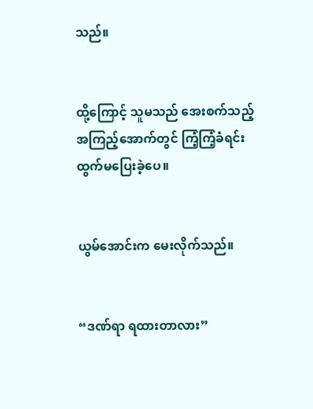သည်။


ထို့ကြောင့် သူမသည် အေးစက်သည့် အကြည့်အောက်တွင် ကြံ့ကြံ့ခံရင်း ထွက်မပြေးခဲ့ပေ။


ယွမ်အောင်းက မေးလိုက်သည်။


“ဒဏ်ရာ ရထားတာလား”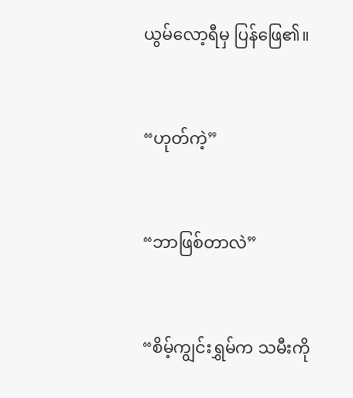ယွမ်လော့ရီမှ ပြန်ဖြေ၏။


“ဟုတ်ကဲ့”


“ဘာဖြစ်တာလဲ”


“စိမ့်ကျွင်းရွှမ်က သမီးကို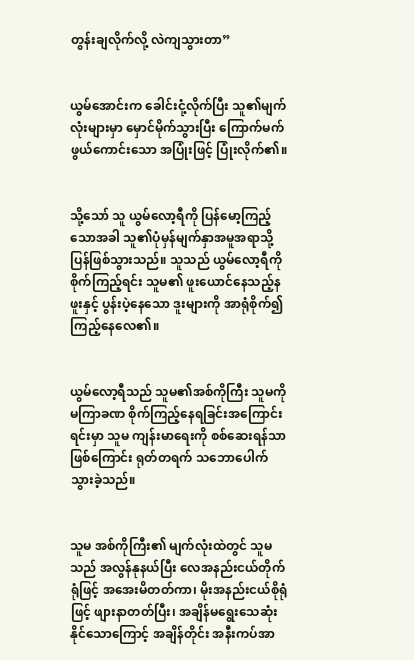တွန်းချလိုက်လို့ လဲကျသွားတာ”


ယွမ်အောင်းက ခေါင်းငုံ့လိုက်ပြီး သူ၏မျက်လုံးများမှာ မှောင်မိုက်သွားပြီး ကြောက်မက်ဖွယ်ကောင်းသော အပြုံးဖြင့် ပြုံးလိုက်၏။


သို့သော် သူ ယွမ်လော့ရီကို ပြန်မော့ကြည့်သောအခါ သူ၏ပုံမှန်မျက်နှာအမူအရာသို့ ပြန်ဖြစ်သွားသည်။ သူသည် ယွမ်လော့ရီကို စိုက်ကြည့်ရင်း သူမ၏ ဖူးယောင်နေသည့်နဖူးနှင့် ပွန်းပဲ့နေသော ဒူးများကို အာရုံစိုက်၍ ကြည့်နေလေ၏။


ယွမ်လော့ရီသည် သူမ၏အစ်ကိုကြီး သူမကို မကြာခဏ စိုက်ကြည့်နေရခြင်းအကြောင်းရင်းမှာ သူမ ကျန်းမာရေးကို စစ်ဆေးရန်သာဖြစ်ကြောင်း ရုတ်တရက် သဘောပေါက်သွားခဲ့သည်။


သူမ အစ်ကိုကြီး၏ မျက်လုံးထဲတွင် သူမသည် အလွန်နုနယ်ပြီး လေအနည်းငယ်တိုက်ရုံဖြင့် အအေးမိတတ်ကာ၊ မိုးအနည်းငယ်စိုရုံဖြင့် ဖျားနာတတ်ပြီး၊ အချိန်မရွေးသေဆုံးနိုင်သောကြောင့် အချိန်တိုင်း အနီးကပ်အာ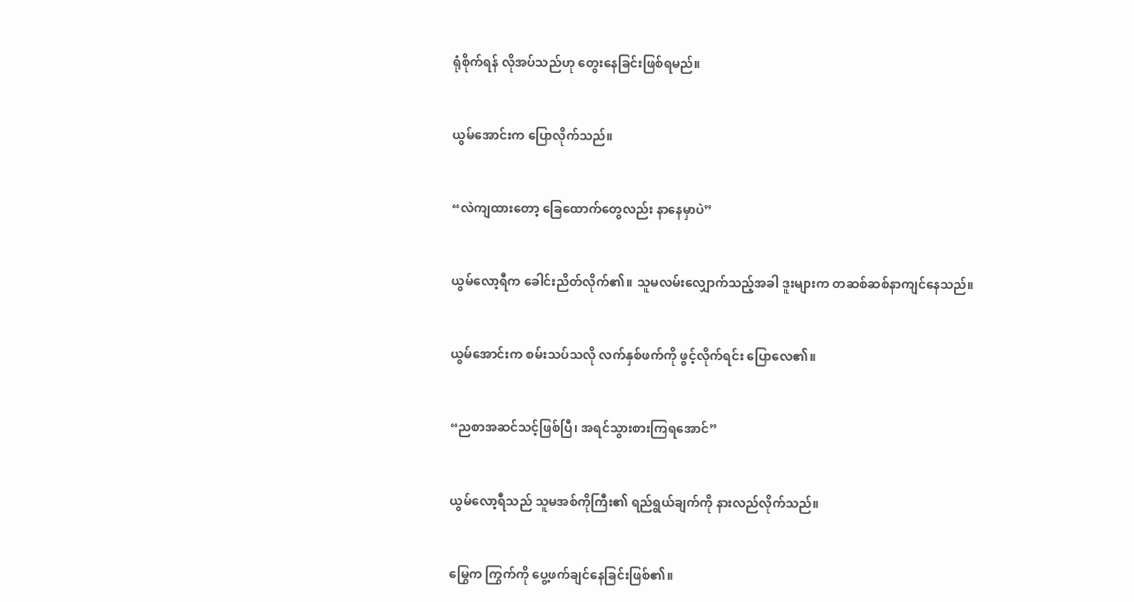ရုံစိုက်ရန် လိုအပ်သည်ဟု တွေးနေခြင်းဖြစ်ရမည်။


ယွမ်အောင်းက ပြောလိုက်သည်။


“လဲကျထားတော့ ခြေထောက်တွေလည်း နာနေမှာပဲ”


ယွမ်လော့ရီက ခေါင်းညိတ်လိုက်၏။ သူမလမ်းလျှောက်သည့်အခါ ဒူးများက တဆစ်ဆစ်နာကျင်နေသည်။


ယွမ်အောင်းက စမ်းသပ်သလို လက်နှစ်ဖက်ကို ဖွင့်လိုက်ရင်း ပြောလေ၏။


“ညစာအဆင်သင့်ဖြစ်ပြီ၊ အရင်သွားစားကြရအောင်”


ယွမ်လော့ရီသည် သူမအစ်ကိုကြီး၏ ရည်ရွယ်ချက်ကို နားလည်လိုက်သည်။


မြွေက ကြွက်ကို ပွေ့ဖက်ချင်နေခြင်းဖြစ်၏။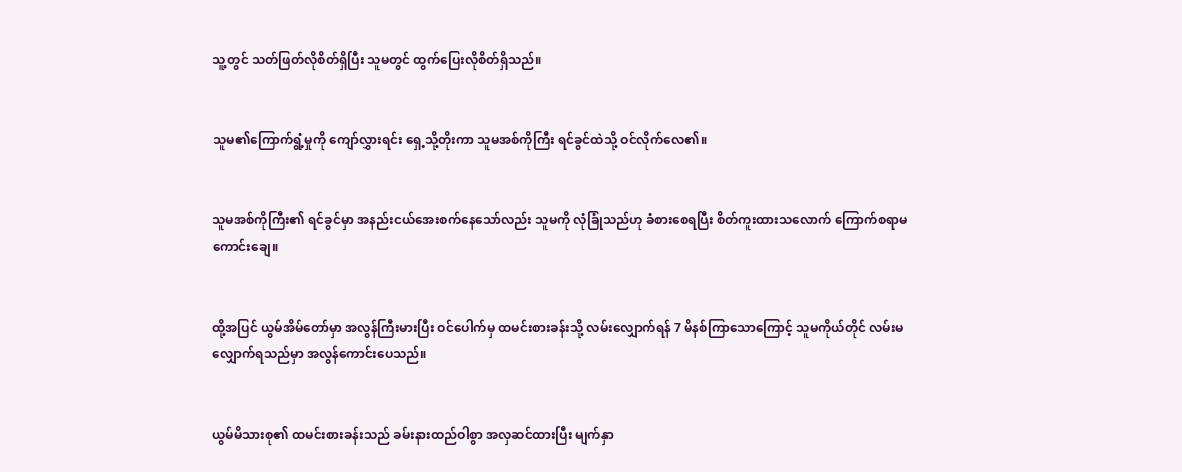သူ့တွင် သတ်ဖြတ်လိုစိတ်ရှိပြီး သူမတွင် ထွက်ပြေးလိုစိတ်ရှိသည်။


သူမ၏ကြောက်ရွံ့မှုကို ကျော်လွှားရင်း ရှေ့သို့တိုးကာ သူမအစ်ကိုကြီး ရင်ခွင်ထဲသို့ ဝင်လိုက်လေ၏။


သူမအစ်ကိုကြီး၏ ရင်ခွင်မှာ အနည်းငယ်အေးစက်နေသော်လည်း သူမကို လုံခြုံသည်ဟု ခံစားစေရပြီး စိတ်ကူးထားသလောက် ကြောက်စရာမကောင်းချေ။


ထို့အပြင် ယွမ်အိမ်တော်မှာ အလွန်ကြီးမားပြီး ဝင်ပေါက်မှ ထမင်းစားခန်းသို့ လမ်းလျှောက်ရန် 7 မိနစ်ကြာသောကြောင့် သူမကိုယ်တိုင် လမ်းမလျှောက်ရသည်မှာ အလွန်ကောင်းပေသည်။


ယွမ်မိသားစု၏ ထမင်းစားခန်းသည် ခမ်းနားထည်ဝါစွာ အလှဆင်ထားပြီး မျက်နှာ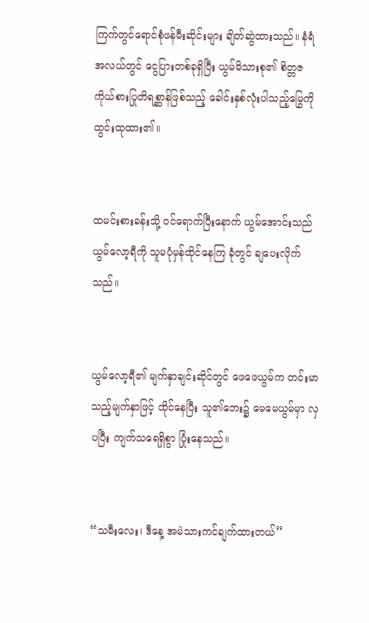ကြက်တွင်ရောင်စုံဖန်မီးဆိုင်းများ ချိတ်ဆွဲထားသည်။ နံရံအလယ်တွင် ငွေပြားတစ်ခုရှိပြီး ယွမ်မိသားစု၏ စိတ္တဇကိုယ်စားပြုတိရစ္ဆာန်ဖြစ်သည့် ခေါင်းနှစ်လုံးပါသည့်မြွေကို ထွင်းထုထား၏။


ထမင်းစားခန်းသို့ ဝင်ရောက်ပြီးနောက် ယွမ်အောင်းသည် ယွမ်လော့ရီကို သူမပုံမှန်ထိုင်နေကြ ခုံတွင် ချပေးလိုက်သည်။


ယွမ်လော့ရီ၏ မျက်နှာချင်းဆိုင်တွင် ဖေဖေယွမ်က တင်းမာသည့်မျက်နှာဖြင့် ထိုင်နေပြီး သူ၏ဘေး၌ မေမေယွမ်မှာ လှပပြီး ကျက်သရေရှိစွာ ပြုံးနေသည်။


“သမီးလေး၊ ဒီနေ့ အမဲသားကင်ချက်ထားတယ်”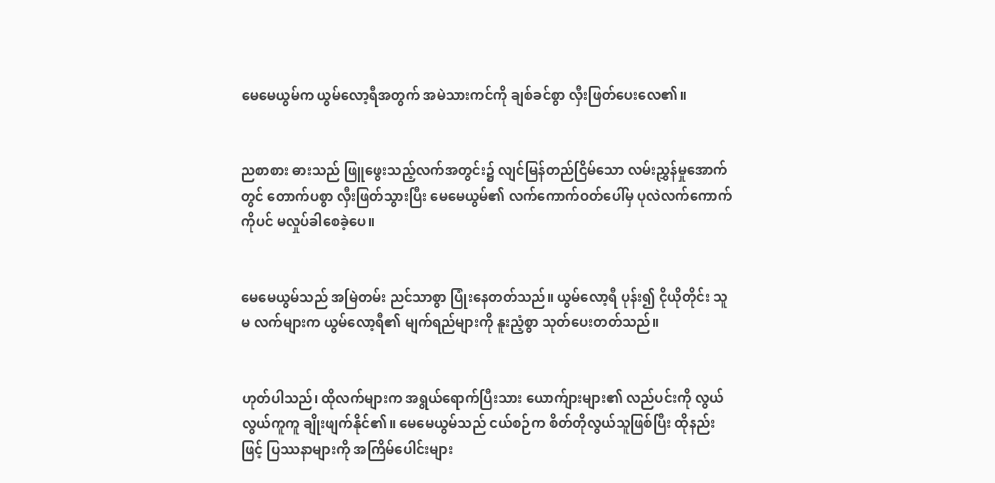မေမေယွမ်က ယွမ်လော့ရီအတွက် အမဲသားကင်ကို ချစ်ခင်စွာ လှီးဖြတ်ပေးလေ၏။


ညစာစား ဓားသည် ဖြူဖွေးသည့်လက်အတွင်း၌ လျင်မြန်တည်ငြိမ်သော လမ်းညွှန်မှုအောက်တွင် တောက်ပစွာ လှီးဖြတ်သွားပြီး မေမေယွမ်၏ လက်ကောက်ဝတ်ပေါ်မှ ပုလဲလက်ကောက်ကိုပင် မလှုပ်ခါစေခဲ့ပေ။


မေမေယွမ်သည် အမြဲတမ်း ညင်သာစွာ ပြုံးနေတတ်သည်။ ယွမ်လော့ရီ ပုန်း၍ ငိုယိုတိုင်း သူမ လက်များက ယွမ်လော့ရီ၏ မျက်ရည်များကို နူးညံ့စွာ သုတ်ပေးတတ်သည်။


ဟုတ်ပါသည်၊ ထိုလက်များက အရွယ်ရောက်ပြီးသား ယောက်ျားများ၏ လည်ပင်းကို လွယ်လွယ်ကူကူ ချိုးဖျက်နိုင်၏။ မေမေယွမ်သည် ငယ်စဉ်က စိတ်တိုလွယ်သူဖြစ်ပြီး ထိုနည်းဖြင့် ပြဿနာများကို အကြိမ်ပေါင်းများ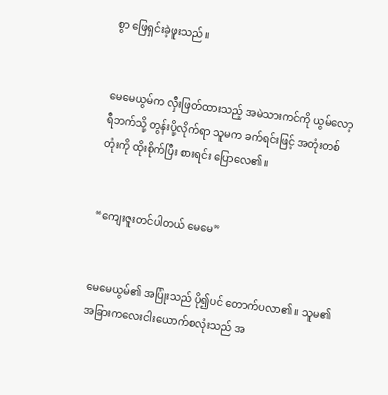စွာ ဖြေရှင်းခဲ့ဖူးသည်။


မေမေယွမ်က လှီးဖြတ်ထားသည့် အမဲသားကင်ကို ယွမ်လော့ရီဘက်သို့ တွန်းပို့လိုက်ရာ သူမက ခက်ရင်းဖြင့် အတုံးတစ်တုံးကို ထိုးစိုက်ပြီး စားရင်း ပြောလေ၏။


“ကျေးဇူးတင်ပါတယ် မေမေ”


မေမေယွမ်၏ အပြုံးသည် ပို၍ပင် တောက်ပလာ၏။ သူမ၏ အခြားကလေးငါးယောက်စလုံးသည် အ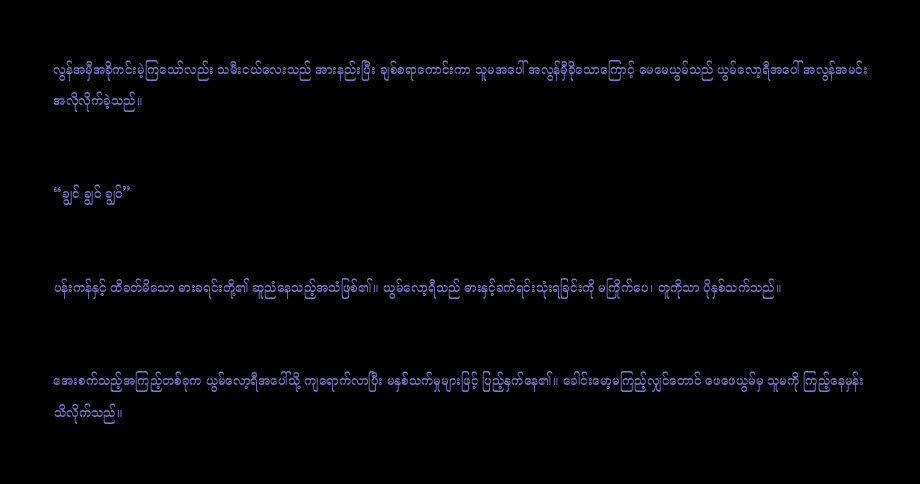လွန်အမှီအခိုကင်းမဲ့ကြသော်လည်း သမီးငယ်လေးသည် အားနည်းပြီး ချစ်စရာကောင်းကာ သူမအပေါ် အလွန်မှီခိုသောကြောင့် မေမေယွမ်သည် ယွမ်လော့ရီအပေါ် အလွန်အမင်း အလိုလိုက်ခဲ့သည်။


“ချွင် ချွင် ချွင်”


ပန်းကန်နှင့် ထိခတ်မိသော ဓားခရင်းတို့၏ ဆူညံနေသည့်အသံဖြစ်၏။ ယွမ်လော့ရီသည် ဓားနှင့်ခက်ရင်းသုံးရခြင်းကို မကြိုက်ပေ၊ တူကိုသာ ပိုနှစ်သက်သည်။


အေးစက်သည့်အကြည့်တစ်ခုက ယွမ်လော့ရီအပေါ်သို့ ကျရောက်လာပြီး မနှစ်သက်မှုများဖြင့် ပြည့်နှက်နေ၏။ ခေါင်းမော့မကြည့်လျှင်တောင် ဖေဖေယွမ်မှ သူမကို ကြည့်နေမှန်း သိလိုက်သည်။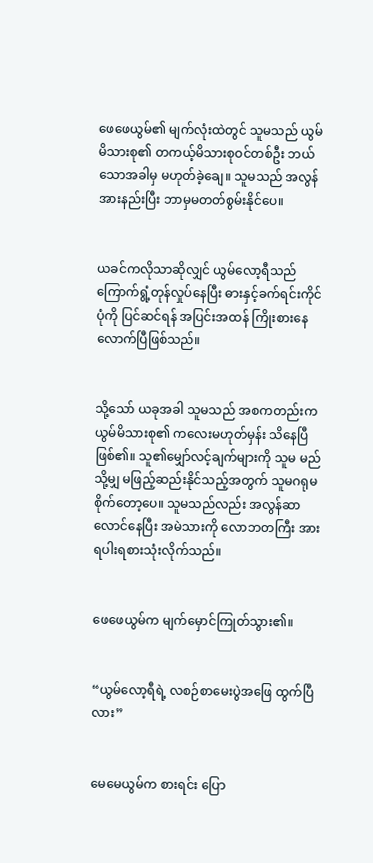ဖေဖေယွမ်၏ မျက်လုံးထဲတွင် သူမသည် ယွမ်မိသားစု၏ တကယ့်မိသားစုဝင်တစ်ဦး ဘယ်သောအခါမှ မဟုတ်ခဲ့ချေ။ သူမသည် အလွန်အားနည်းပြီး ဘာမှမတတ်စွမ်းနိုင်ပေ။


ယခင်ကလိုသာဆိုလျှင် ယွမ်လော့ရီသည် ကြောက်ရွံ့တုန်လှုပ်နေပြီး ဓားနှင့်ခက်ရင်းကိုင်ပုံကို ပြင်ဆင်ရန် အပြင်းအထန် ကြိုးစားနေလောက်ပြီဖြစ်သည်။


သို့သော် ယခုအခါ သူမသည် အစကတည်းက ယွမ်မိသားစု၏ ကလေးမဟုတ်မှန်း သိနေပြီဖြစ်၏။ သူ၏မျှော်လင့်ချက်များကို သူမ မည်သို့မျှ မဖြည့်ဆည်းနိုင်သည့်အတွက် သူမဂရုမစိုက်တော့ပေ။ သူမသည်လည်း အလွန်ဆာလောင်နေပြီး အမဲသားကို လောဘတကြီး အားရပါးရစားသုံးလိုက်သည်။


ဖေဖေယွမ်က မျက်မှောင်ကြုတ်သွား၏။


“ယွမ်လော့ရီရဲ့ လစဉ်စာမေးပွဲအဖြေ ထွက်ပြီလား”


မေမေယွမ်က စားရင်း ပြော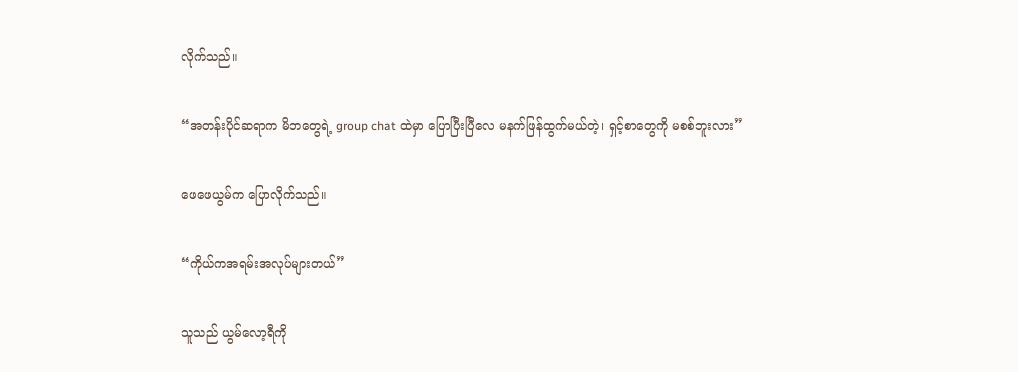လိုက်သည်။


“အတန်းပိုင်ဆရာက မိဘတွေရဲ့ group chat ထဲမှာ ပြောပြီးပြီလေ မနက်ဖြန်ထွက်မယ်တဲ့၊ ရှင့်စာတွေကို မစစ်ဘူးလား”


ဖေဖေယွမ်က ပြောလိုက်သည်။


“ကိုယ်ကအရမ်းအလုပ်များတယ်”


သူသည် ယွမ်လော့ရီကို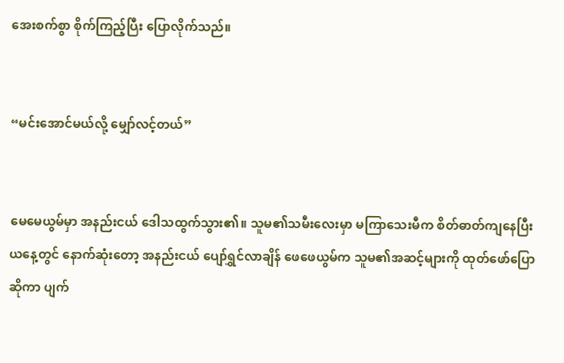အေးစက်စွာ စိုက်ကြည့်ပြီး ပြောလိုက်သည်။


“မင်းအောင်မယ်လို့ မျှော်လင့်တယ်”


မေမေယွမ်မှာ အနည်းငယ် ဒေါသထွက်သွား၏။ သူမ၏သမီးလေးမှာ မကြာသေးမီက စိတ်ဓာတ်ကျနေပြီး ယနေ့တွင် နောက်ဆုံးတော့ အနည်းငယ် ပျော်ရွှင်လာချိန် ဖေဖေယွမ်က သူမ၏အဆင့်များကို ထုတ်ဖော်ပြောဆိုကာ ပျက်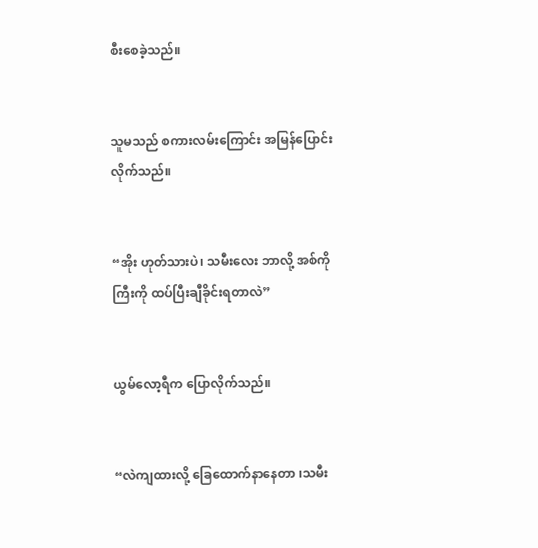စီးစေခဲ့သည်။


သူမသည် စကားလမ်းကြောင်း အမြန်ပြောင်းလိုက်သည်။


“အိုး ဟုတ်သားပဲ၊ သမီးလေး ဘာလို့ အစ်ကိုကြီးကို ထပ်ပြီးချီခိုင်းရတာလဲ”


ယွမ်လော့ရီက ပြောလိုက်သည်။


“လဲကျထားလို့ ခြေထောက်နာနေတာ ၊သမီး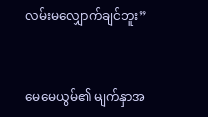လမ်းမလျှောက်ချင်ဘူး”


မေမေယွမ်၏ မျက်နှာအ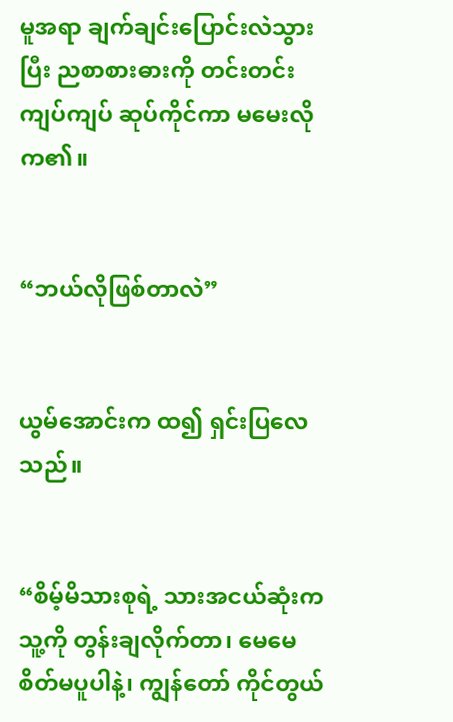မူအရာ ချက်ချင်းပြောင်းလဲသွားပြီး ညစာစားဓားကို တင်းတင်းကျပ်ကျပ် ဆုပ်ကိုင်ကာ မမေးလိုက၏။


“ဘယ်လိုဖြစ်တာလဲ”


ယွမ်အောင်းက ထ၍ ရှင်းပြလေသည်။


“စိမ့်မိသားစုရဲ့ သားအငယ်ဆုံးက သူ့ကို တွန်းချလိုက်တာ၊ မေမေ စိတ်မပူပါနဲ့၊ ကျွန်တော် ကိုင်တွယ်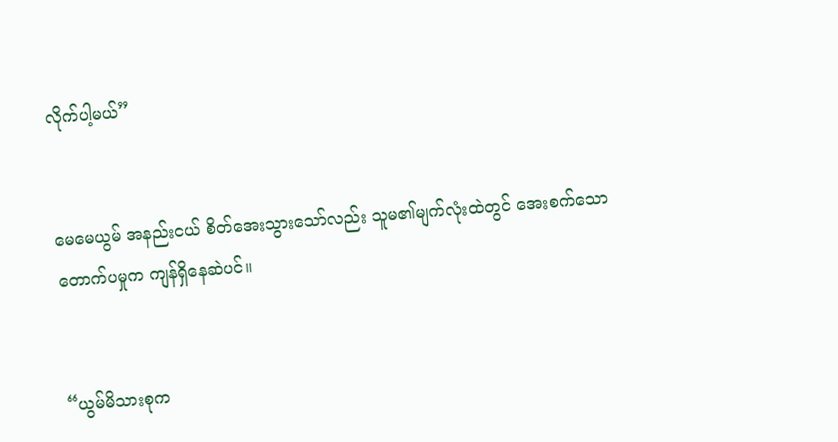လိုက်ပါ့မယ်”


မေမေယွမ် အနည်းငယ် စိတ်အေးသွားသော်လည်း သူမ၏မျက်လုံးထဲတွင် အေးစက်သောတောက်ပမှုက ကျန်ရှိနေဆဲပင်။


“ယွမ်မိသားစုက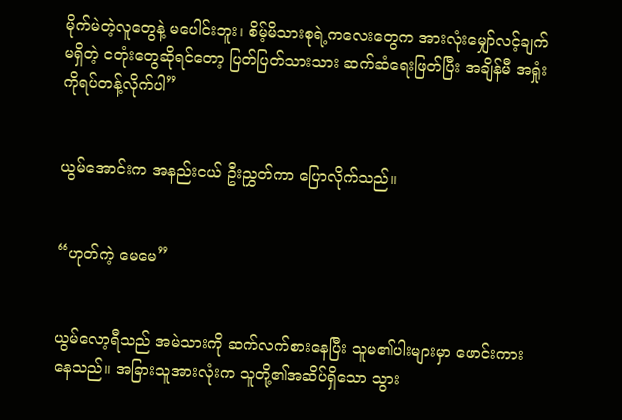မိုက်မဲတဲ့လူတွေနဲ့ မပေါင်းဘူး၊ စိမ့်မိသားစုရဲ့ကလေးတွေက အားလုံးမျှော်လင့်ချက်မရှိတဲ့ ငတုံးတွေဆိုရင်တော့ ပြတ်ပြတ်သားသား ဆက်ဆံရေးဖြတ်ပြီး အချိန်မီ အရှုံးကိုရပ်တန့်လိုက်ပါ”


ယွမ်အောင်းက အနည်းငယ် ဦးညွှတ်ကာ ပြောလိုက်သည်။


“ဟုတ်ကဲ့ မေမေ”


ယွမ်လော့ရီသည် အမဲသားကို ဆက်လက်စားနေပြီး သူမ၏ပါးများမှာ ဖောင်းကားနေသည်။ အခြားသူအားလုံးက သူတို့၏အဆိပ်ရှိသော သွား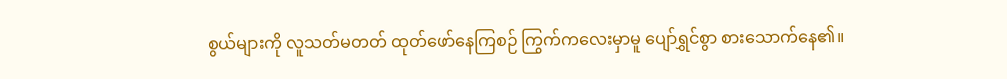စွယ်များကို လူသတ်မတတ် ထုတ်ဖော်နေကြစဉ် ကြွက်ကလေးမှာမူ ပျော်ရွှင်စွာ စားသောက်နေ၏။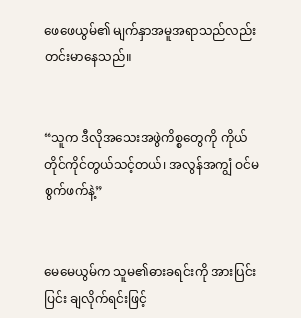ဖေဖေယွမ်၏ မျက်နှာအမူအရာသည်လည်း တင်းမာနေသည်။


“သူက ဒီလိုအသေးအဖွဲကိစ္စတွေကို ကိုယ်တိုင်ကိုင်တွယ်သင့်တယ်၊ အလွန်အကျွံ ဝင်မစွက်ဖက်နဲ့”


မေမေယွမ်က သူမ၏ဓားခရင်းကို အားပြင်းပြင်း ချလိုက်ရင်းဖြင့်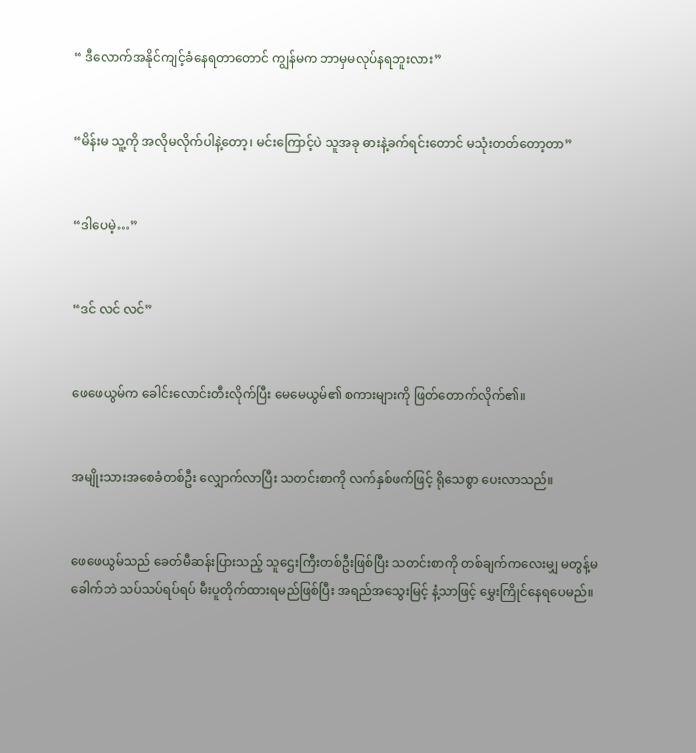“ ဒီလောက်အနိုင်ကျင့်ခံနေရတာတောင် ကျွန်မက ဘာမှမလုပ်နရဘူးလား”


“မိန်းမ သူ့ကို အလိုမလိုက်ပါနဲ့တော့၊ မင်းကြောင့်ပဲ သူအခု ဓားနဲ့ခက်ရင်းတောင် မသုံးတတ်တော့တာ”


“ဒါပေမဲ့…”


“ဒင် လင် လင်”


ဖေဖေယွမ်က ခေါင်းလောင်းတီးလိုက်ပြီး မေမေယွမ်၏ စကားများကို ဖြတ်တောက်လိုက်၏။


အမျိုးသားအစေခံတစ်ဦး လျှောက်လာပြီး သတင်းစာကို လက်နှစ်ဖက်ဖြင့် ရိုသေစွာ ပေးလာသည်။


ဖေဖေယွမ်သည် ခေတ်မီဆန်းပြားသည့် သူဌေးကြီးတစ်ဦးဖြစ်ပြီး သတင်းစာကို တစ်ချက်ကလေးမျှ မတွန့်မခေါက်ဘဲ သပ်သပ်ရပ်ရပ် မီးပူတိုက်ထားရမည်ဖြစ်ပြီး အရည်အသွေးမြင့် နံ့သာဖြင့် မွှေးကြိုင်နေရပေမည်။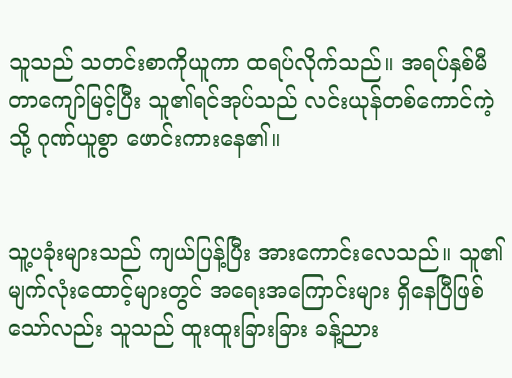သူသည် သတင်းစာကိုယူကာ ထရပ်လိုက်သည်။ အရပ်နှစ်မီတာကျော်မြင့်ပြီး သူ၏ရင်အုပ်သည် လင်းယုန်တစ်ကောင်ကဲ့သို့ ဂုဏ်ယူစွာ ဖောင်းကားနေ၏။


သူ့ပခုံးများသည် ကျယ်ပြန့်ပြီး အားကောင်းလေသည်။ သူ၏မျက်လုံးထောင့်များတွင် အရေးအကြောင်းများ ရှိနေပြီဖြစ်သော်လည်း သူသည် ထူးထူးခြားခြား ခန့်ညား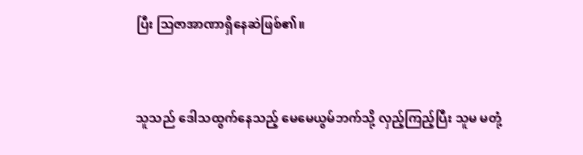ပြီး ဩဇာအာဏာရှိနေဆဲဖြစ်၏။


သူသည် ဒေါသထွက်နေသည့် မေမေယွမ်ဘက်သို့ လှည့်ကြည့်ပြီး သူမ မတုံ့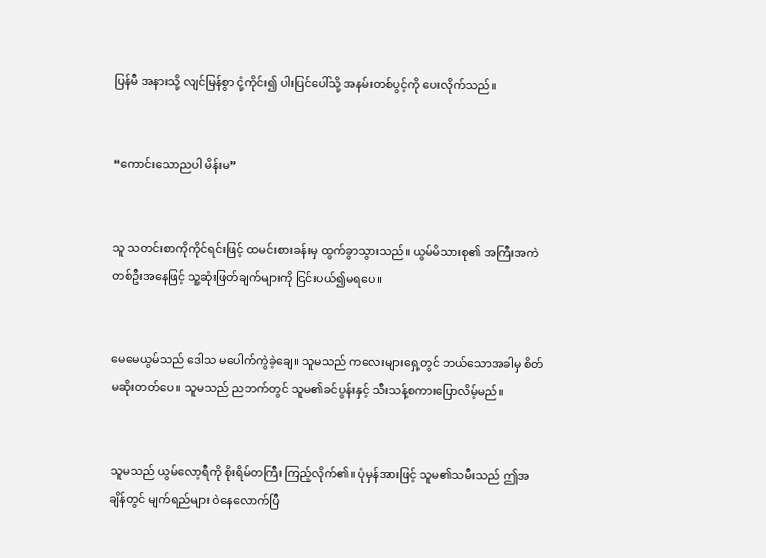ပြန်မီ အနားသို့ လျင်မြန်စွာ ငုံ့ကိုင်း၍ ပါးပြင်ပေါ်သို့ အနမ်းတစ်ပွင့်ကို ပေးလိုက်သည်။


“ကောင်းသောညပါ မိန်းမ”


သူ သတင်းစာကိုကိုင်ရင်းဖြင့် ထမင်းစားခန်းမှ ထွက်ခွာသွားသည်။ ယွမ်မိသားစု၏ အကြီးအကဲတစ်ဦးအနေဖြင့် သူ့ဆုံးဖြတ်ချက်များကို ငြင်းပယ်၍မရပေ။


မေမေယွမ်သည် ဒေါသ မပေါက်ကွဲခဲ့ချေ။ သူမသည် ကလေးများရှေ့တွင် ဘယ်သောအခါမှ စိတ်မဆိုးတတ်ပေ။ သူမသည် ညဘက်တွင် သူမ၏ခင်ပွန်းနှင့် သီးသန့်စကားပြောလိမ့်မည်။


သူမသည် ယွမ်လော့ရီကို စိုးရိမ်တကြီး ကြည့်လိုက်၏။ ပုံမှန်အားဖြင့် သူမ၏သမီးသည် ဤအချိန်တွင် မျက်ရည်များ ဝဲနေလောက်ပြီ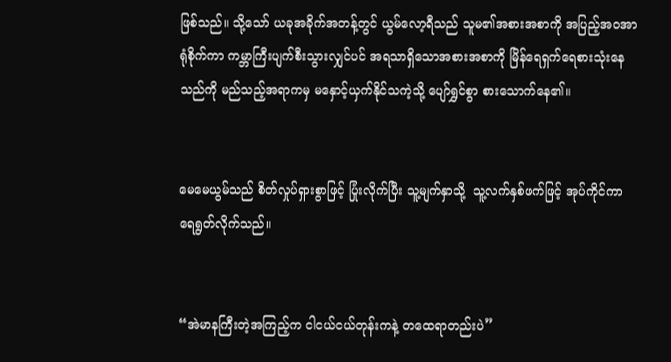ဖြစ်သည်။ သို့သော် ယခုအခိုက်အတန့်တွင် ယွမ်လော့ရီသည် သူမ၏အစားအစာကို အပြည့်အဝအာရုံစိုက်ကာ ကမ္ဘာကြီးပျက်စီးသွားလျှင်ပင် အရသာရှိသောအစားအစာကို မြိန်ရေရှက်ရေစားသုံးနေသည်ကို မည်သည့်အရာကမှ မနှောင့်ယှက်နိုင်သကဲ့သို့ ပျော်ရွှင်စွာ စားသောက်နေ၏။


မေမေယွမ်သည် စိတ်လှုပ်ရှားစွာဖြင့် ပြုံးလိုက်ပြီး သူ့မျက်နှာသို့  သူ့လက်နှစ်ဖက်ဖြင့် အုပ်ကိုင်ကာ ရေရွတ်လိုက်သည်။


“အဲမာနကြီးတဲ့အကြည့်က ငါငယ်ငယ်တုန်းကနဲ့ တထေရာတည်းပဲ”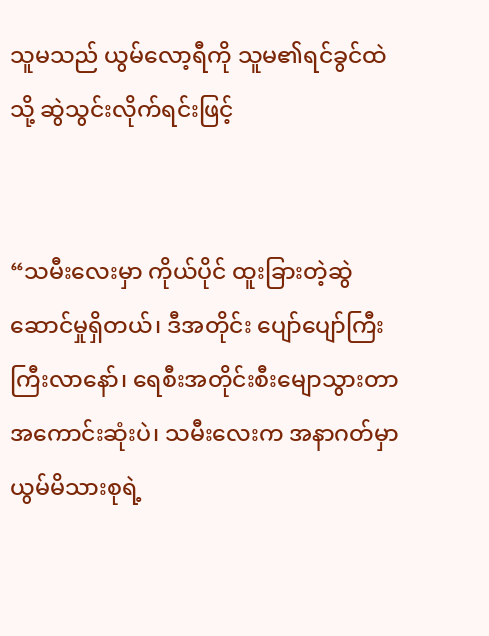သူမသည် ယွမ်လော့ရီကို သူမ၏ရင်ခွင်ထဲသို့ ဆွဲသွင်းလိုက်ရင်းဖြင့်


“သမီးလေးမှာ ကိုယ်ပိုင် ထူးခြားတဲ့ဆွဲဆောင်မှုရှိတယ်၊ ဒီအတိုင်း ပျော်ပျော်ကြီး ကြီးလာနော်၊ ရေစီးအတိုင်းစီးမျောသွားတာ အကောင်းဆုံးပဲ၊ သမီးလေးက အနာဂတ်မှာ ယွမ်မိသားစုရဲ့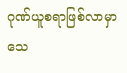ဂုဏ်ယူစရာဖြစ်လာမှာ သေ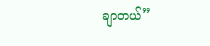ချာတယ်”